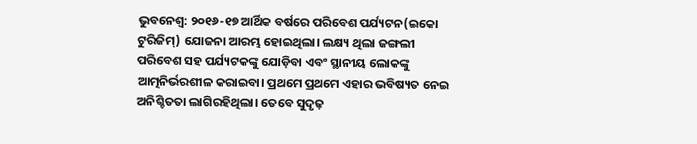ଭୁବନେଶ୍ବ: ୨୦୧୬-୧୭ ଆର୍ଥିକ ବର୍ଷରେ ପରିବେଶ ପର୍ଯ୍ୟଟନ(ଇକୋ ଟୁରିଜିମ୍) ଯୋଜନା ଆରମ୍ଭ ହୋଇଥିଲା। ଲକ୍ଷ୍ୟ ଥିଲା ଜଙ୍ଗଲୀ ପରିବେଶ ସହ ପର୍ଯ୍ୟଟକଙ୍କୁ ଯୋଡ଼ିବା ଏବଂ ସ୍ଥାନୀୟ ଲୋକଙ୍କୁ ଆତ୍ମନିର୍ଭରଶୀଳ କରାଇବା। ପ୍ରଥମେ ପ୍ରଥମେ ଏହାର ଭବିଷ୍ୟତ ନେଇ ଅନିଶ୍ଚିତତା ଲାଗିରହିଥିଲା। ତେବେ ସୁଦୃଢ଼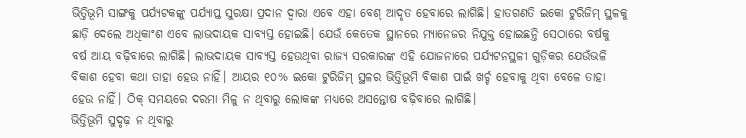ଭିତ୍ତିଭୂମି ସାଙ୍ଗକୁ ପର୍ଯ୍ୟଟକଙ୍କୁ ପର୍ଯ୍ୟାପ୍ତ ସୁରକ୍ଷା ପ୍ରଦାନ ଦ୍ବାରା ଏବେ ଏହା ବେଶ୍ ଆଦୃତ ହେବାରେ ଲାଗିଛି। ହାତଗଣତି ଇକୋ ଟୁରିଜିମ୍ ସ୍ଥଳକୁ ଛାଡ଼ି ଦେଲେ ଅଧିକାଂଶ ଏବେ ଲାଭଦାୟକ ସାବ୍ୟସ୍ତ ହୋଇଛି। ଯେଉଁ କେତେକ ସ୍ଥାନରେ ମ୍ୟାନେଜର ନିଯୁକ୍ତ ହୋଇଛନ୍ତି ସେଠାରେ ବର୍ଷକୁ ବର୍ଷ ଆୟ ବଢ଼ିବାରେ ଲାଗିଛି। ଲାଭଦାୟକ ସାବ୍ୟସ୍ତ ହେଉଥିବା ରାଜ୍ୟ ସରକାରଙ୍କ ଏହି ଯୋଜନାରେ ପର୍ଯ୍ୟଟନସ୍ଥଳୀ ଗୁଡ଼ିକର ଯେଉଁଭଳି ବିକାଶ ହେବା କଥା ତାହା ହେଉ ନାହିଁ। ଆୟର ୧୦% ଇକୋ ଟୁରିଜିମ୍ ସ୍ଥଳର ଭିତ୍ତିଭୂମି ବିକାଶ ପାଇଁ ଖର୍ଚ୍ଚ ହେବାକୁ ଥିବା ବେଳେ ତାହା ହେଉ ନାହିଁ। ଠିକ୍ ସମୟରେ ଦରମା ମିଳୁ ନ ଥିବାରୁ ଲୋକଙ୍କ ମଧ୍ୟରେ ଅସନ୍ତୋଷ ବଢ଼ିବାରେ ଲାଗିଛି।
ଭିତ୍ତିଭୂମି ସୁଦୃଢ଼ ନ ଥିବାରୁ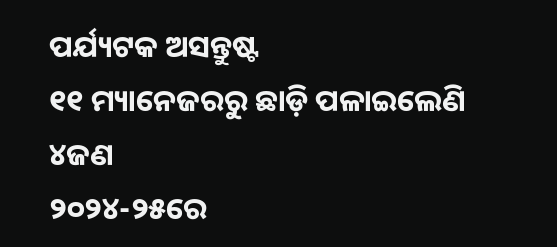ପର୍ଯ୍ୟଟକ ଅସନ୍ତୁଷ୍ଟ
୧୧ ମ୍ୟାନେଜରରୁ ଛାଡ଼ି ପଳାଇଲେଣି ୪ଜଣ
୨୦୨୪-୨୫ରେ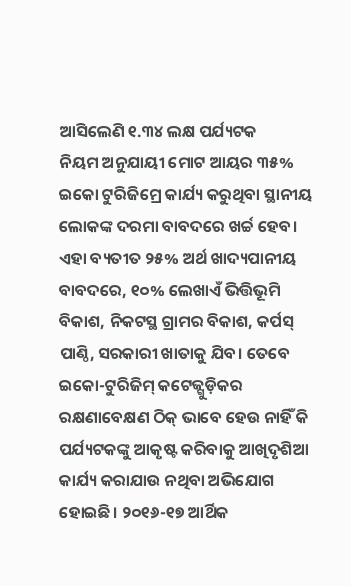ଆସିଲେଣି ୧.୩୪ ଲକ୍ଷ ପର୍ଯ୍ୟଟକ
ନିୟମ ଅନୁଯାୟୀ ମୋଟ ଆୟର ୩୫% ଇକୋ ଟୁରିଜିମ୍ରେ କାର୍ଯ୍ୟ କରୁଥିବା ସ୍ଥାନୀୟ ଲୋକଙ୍କ ଦରମା ବାବଦରେ ଖର୍ଚ୍ଚ ହେବ। ଏହା ବ୍ୟତୀତ ୨୫% ଅର୍ଥ ଖାଦ୍ୟପାନୀୟ ବାବଦରେ, ୧୦% ଲେଖାଏଁ ଭିତ୍ତିଭୂମି ବିକାଶ, ନିକଟସ୍ଥ ଗ୍ରାମର ବିକାଶ, କର୍ପସ୍ ପାଣ୍ଠି, ସରକାରୀ ଖାତାକୁ ଯିବ। ତେବେ ଇକୋ-ଟୁରିଜିମ୍ କଟେଜ୍ଗୁଡ଼ିକର ରକ୍ଷଣାବେକ୍ଷଣ ଠିକ୍ ଭାବେ ହେଉ ନାହିଁ କି ପର୍ଯ୍ୟଟକଙ୍କୁ ଆକୃଷ୍ଟ କରିବାକୁ ଆଖିଦୃଶିଆ କାର୍ଯ୍ୟ କରାଯାଉ ନଥିବା ଅଭିଯୋଗ ହୋଇଛି। ୨୦୧୬-୧୭ ଆର୍ଥିକ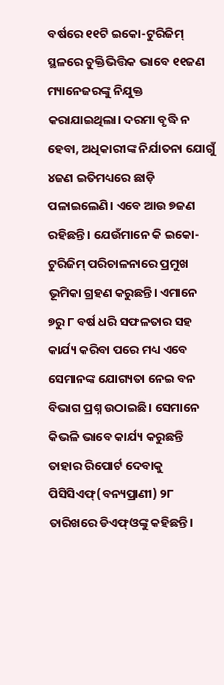ବର୍ଷରେ ୧୧ଟି ଇକୋ-ଟୁରିଜିମ୍ ସ୍ଥଳରେ ଚୁକ୍ତିଭିତ୍ତିକ ଭାବେ ୧୧ଜଣ ମ୍ୟାନେଜରଙ୍କୁ ନିଯୁକ୍ତ କରାଯାଇଥିଲା। ଦରମା ବୃଦ୍ଧି ନ ହେବା, ଅଧିକାରୀଙ୍କ ନିର୍ଯାତନା ଯୋଗୁଁ ୪ଜଣ ଇତିମଧ୍ୟରେ ଛାଡ଼ି ପଳାଇଲେଣି। ଏବେ ଆଉ ୭ଜଣ ରହିଛନ୍ତି। ଯେଉଁମାନେ କି ଇକୋ-ଟୁରିଜିମ୍ ପରିଚାଳନାରେ ପ୍ରମୁଖ ଭୂମିକା ଗ୍ରହଣ କରୁଛନ୍ତି। ଏମାନେ ୭ରୁ ୮ ବର୍ଷ ଧରି ସଫଳତାର ସହ କାର୍ଯ୍ୟ କରିବା ପରେ ମଧ୍ୟ ଏବେ ସେମାନଙ୍କ ଯୋଗ୍ୟତା ନେଇ ବନ ବିଭାଗ ପ୍ରଶ୍ନ ଉଠାଇଛି। ସେମାନେ କିଭଳି ଭାବେ କାର୍ଯ୍ୟ କରୁଛନ୍ତି ତାହାର ରିପୋର୍ଟ ଦେବାକୁ ପିସିସିଏଫ୍(ବନ୍ୟପ୍ରାଣୀ) ୨୮ ତାରିଖରେ ଡିଏଫ୍ଓଙ୍କୁ କହିଛନ୍ତି।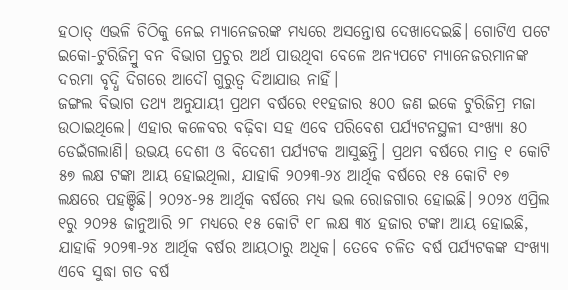ହଠାତ୍ ଏଭଳି ଚିଠିକୁ ନେଇ ମ୍ୟାନେଜରଙ୍କ ମଧ୍ୟରେ ଅସନ୍ତୋଷ ଦେଖାଦେଇଛି। ଗୋଟିଏ ପଟେ ଇକୋ-ଟୁରିଜିମ୍ରୁ ବନ ବିଭାଗ ପ୍ରଚୁର ଅର୍ଥ ପାଉଥିବା ବେଳେ ଅନ୍ୟପଟେ ମ୍ୟାନେଜରମାନଙ୍କ ଦରମା ବୃଦ୍ଧି ଦିଗରେ ଆଦୌ ଗୁରୁତ୍ବ ଦିଆଯାଉ ନାହିଁ।
ଜଙ୍ଗଲ ବିଭାଗ ତଥ୍ୟ ଅନୁଯାୟୀ ପ୍ରଥମ ବର୍ଷରେ ୧୧ହଜାର ୫୦୦ ଜଣ ଇକେ ଟୁରିଜିମ୍ର ମଜା ଉଠାଇଥିଲେ। ଏହାର କଳେବର ବଢ଼ିବା ସହ ଏବେ ପରିବେଶ ପର୍ଯ୍ୟଟନସ୍ଥଳୀ ସଂଖ୍ୟା ୫୦ ଡେଇଁଗଲାଣି। ଉଭୟ ଦେଶୀ ଓ ବିଦେଶୀ ପର୍ଯ୍ୟଟକ ଆସୁଛନ୍ତି। ପ୍ରଥମ ବର୍ଷରେ ମାତ୍ର ୧ କୋଟି ୫୭ ଲକ୍ଷ ଟଙ୍କା ଆୟ ହୋଇଥିଲା, ଯାହାକି ୨୦୨୩-୨୪ ଆର୍ଥିକ ବର୍ଷରେ ୧୫ କୋଟି ୧୭ ଲକ୍ଷରେ ପହଞ୍ଚିଛି। ୨୦୨୪-୨୫ ଆର୍ଥିକ ବର୍ଷରେ ମଧ୍ୟ ଭଲ ରୋଜଗାର ହୋଇଛି। ୨୦୨୪ ଏପ୍ରିଲ ୧ରୁ ୨୦୨୫ ଜାନୁଆରି ୨୮ ମଧ୍ୟରେ ୧୫ କୋଟି ୧୮ ଲକ୍ଷ ୩୪ ହଜାର ଟଙ୍କା ଆୟ ହୋଇଛି, ଯାହାକି ୨୦୨୩-୨୪ ଆର୍ଥିକ ବର୍ଷର ଆୟଠାରୁ ଅଧିକ। ତେବେ ଚଳିତ ବର୍ଷ ପର୍ଯ୍ୟଟକଙ୍କ ସଂଖ୍ୟା ଏବେ ସୁଦ୍ଧା ଗତ ବର୍ଷ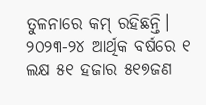ତୁଳନାରେ କମ୍ ରହିଛନ୍ତି। ୨୦୨୩-୨୪ ଆର୍ଥିକ ବର୍ଷରେ ୧ ଲକ୍ଷ ୫୧ ହଜାର ୫୧୭ଜଣ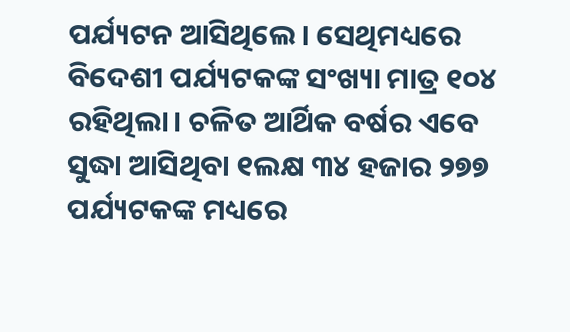ପର୍ଯ୍ୟଟନ ଆସିଥିଲେ। ସେଥିମଧ୍ୟରେ ବିଦେଶୀ ପର୍ଯ୍ୟଟକଙ୍କ ସଂଖ୍ୟା ମାତ୍ର ୧୦୪ ରହିଥିଲା। ଚଳିତ ଆର୍ଥିକ ବର୍ଷର ଏବେ ସୁଦ୍ଧା ଆସିଥିବା ୧ଲକ୍ଷ ୩୪ ହଜାର ୨୭୭ ପର୍ଯ୍ୟଟକଙ୍କ ମଧ୍ୟରେ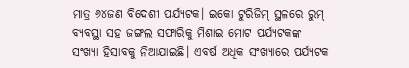ମାତ୍ର ୬୪ଜଣ ବିଦେଶୀ ପର୍ଯ୍ୟଟକ। ଇକୋ ଟୁରିଜିମ୍ ସ୍ଥଳରେ ରୁମ୍ ବ୍ୟବସ୍ଥା ସହ ଜଙ୍ଗଲ ସଫାରିକୁ ମିଶାଇ ମୋଟ ପର୍ଯ୍ୟଟକଙ୍କ ସଂଖ୍ୟା ହିସାବକୁ ନିଆଯାଇଛି। ଏବର୍ଷ ଅଧିକ ସଂଖ୍ୟାରେ ପର୍ଯ୍ୟଟକ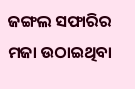ଜଙ୍ଗଲ ସଫାରିର ମଜା ଉଠାଇଥିବା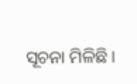ସୂଚନା ମିଳିଛି।